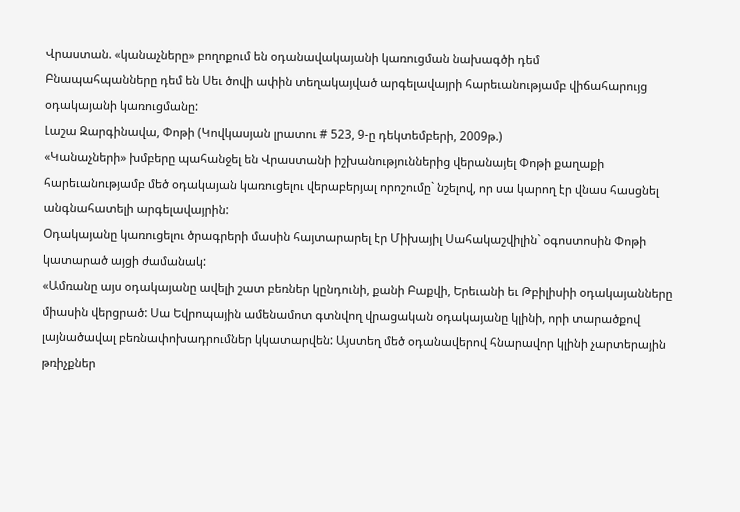Վրաստան. «կանաչները» բողոքում են օդանավակայանի կառուցման նախագծի դեմ
Բնապահպանները դեմ են Սեւ ծովի ափին տեղակայված արգելավայրի հարեւանությամբ վիճահարույց օդակայանի կառուցմանը:
Լաշա Զարգինավա, Փոթի (Կովկասյան լրատու # 523, 9-ը դեկտեմբերի, 2009թ.)
«Կանաչների» խմբերը պահանջել են Վրաստանի իշխանություններից վերանայել Փոթի քաղաքի հարեւանությամբ մեծ օդակայան կառուցելու վերաբերյալ որոշումը` նշելով, որ սա կարող էր վնաս հասցնել անգնահատելի արգելավայրին:
Օդակայանը կառուցելու ծրագրերի մասին հայտարարել էր Միխայիլ Սահակաշվիլին` օգոստոսին Փոթի կատարած այցի ժամանակ:
«Ամռանը այս օդակայանը ավելի շատ բեռներ կընդունի, քանի Բաքվի, Երեւանի եւ Թբիլիսիի օդակայանները միասին վերցրած: Սա Եվրոպային ամենամոտ գտնվող վրացական օդակայանը կլինի, որի տարածքով լայնածավալ բեռնափոխադրումներ կկատարվեն: Այստեղ մեծ օդանավերով հնարավոր կլինի չարտերային թռիչքներ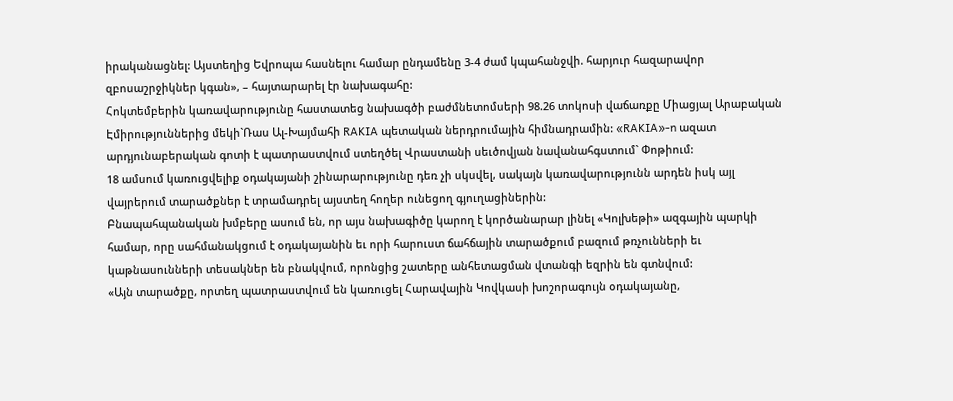իրականացնել: Այստեղից Եվրոպա հասնելու համար ընդամենը 3-4 ժամ կպահանջվի. հարյուր հազարավոր զբոսաշրջիկներ կգան», – հայտարարել էր նախագահը:
Հոկտեմբերին կառավարությունը հաստատեց նախագծի բաժմնետոմսերի 98.26 տոկոսի վաճառքը Միացյալ Արաբական Էմիրություններից մեկի`Ռաս Ալ-Խայմահի RAKIA պետական ներդրումային հիմնադրամին: «RAKIA»-n ազատ արդյունաբերական գոտի է պատրաստվում ստեղծել Վրաստանի սեւծովյան նավանահգստում` Փոթիում:
18 ամսում կառուցվելիք օդակայանի շինարարությունը դեռ չի սկսվել, սակայն կառավարությունն արդեն իսկ այլ վայրերում տարածքներ է տրամադրել այստեղ հողեր ունեցող գյուղացիներին:
Բնապահպանական խմբերը ասում են, որ այս նախագիծը կարող է կործանարար լինել «Կոլխեթի» ազգային պարկի համար, որը սահմանակցում է օդակայանին եւ որի հարուստ ճահճային տարածքում բազում թռչունների եւ կաթնասունների տեսակներ են բնակվում, որոնցից շատերը անհետացման վտանգի եզրին են գտնվում:
«Այն տարածքը, որտեղ պատրաստվում են կառուցել Հարավային Կովկասի խոշորագույն օդակայանը,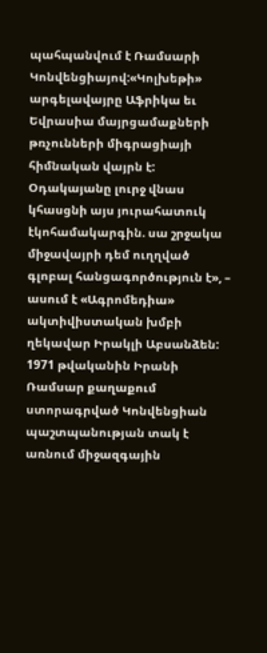պահպանվում է Ռամսարի Կոնվենցիայով:«Կոլխեթի» արգելավայրը Աֆրիկա եւ Եվրասիա մայրցամաքների թռչունների միգրացիայի հիմնական վայրն է: Օդակայանը լուրջ վնաս կհասցնի այս յուրահատուկ էկոհամակարգին. սա շրջակա միջավայրի դեմ ուղղված գլոբալ հանցագործություն է», – ասում է «Ագրոմեդիա» ակտիվիստական խմբի ղեկավար Իրակլի Աբսանձեն:
1971 թվականին Իրանի Ռամսար քաղաքում ստորագրված Կոնվենցիան պաշտպանության տակ է առնում միջազգային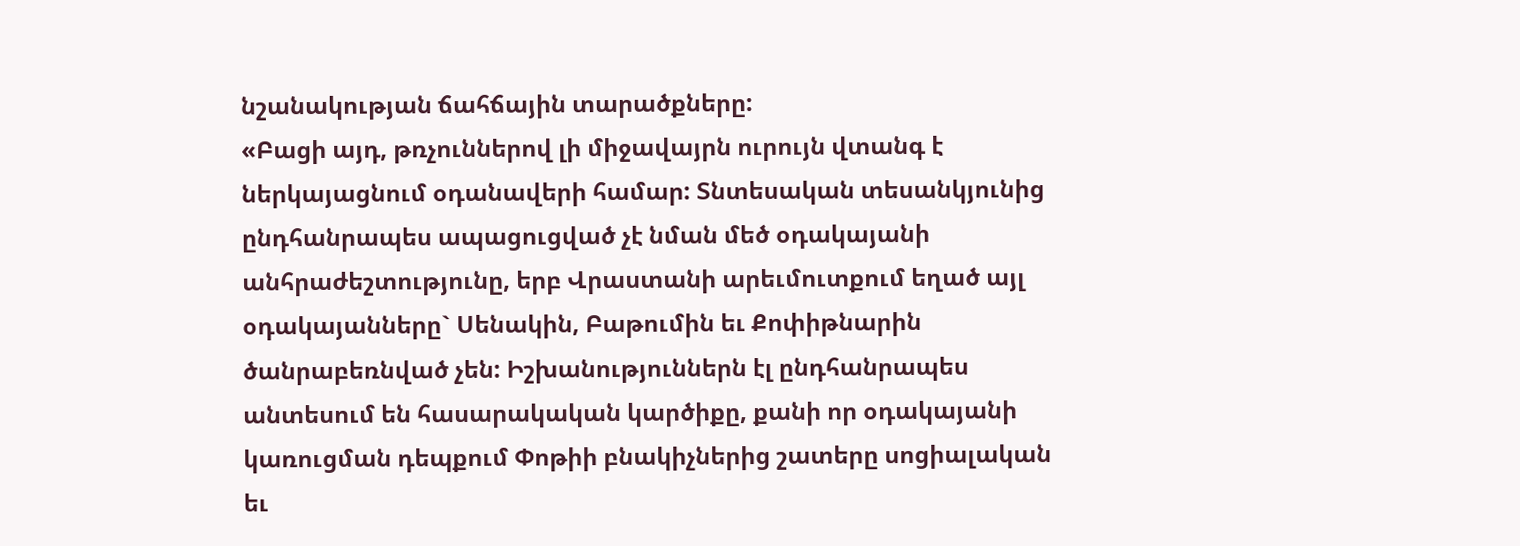նշանակության ճահճային տարածքները:
«Բացի այդ, թռչուններով լի միջավայրն ուրույն վտանգ է ներկայացնում օդանավերի համար: Տնտեսական տեսանկյունից ընդհանրապես ապացուցված չէ նման մեծ օդակայանի անհրաժեշտությունը, երբ Վրաստանի արեւմուտքում եղած այլ օդակայանները` Սենակին, Բաթումին եւ Քոփիթնարին ծանրաբեռնված չեն: Իշխանություններն էլ ընդհանրապես անտեսում են հասարակական կարծիքը, քանի որ օդակայանի կառուցման դեպքում Փոթիի բնակիչներից շատերը սոցիալական եւ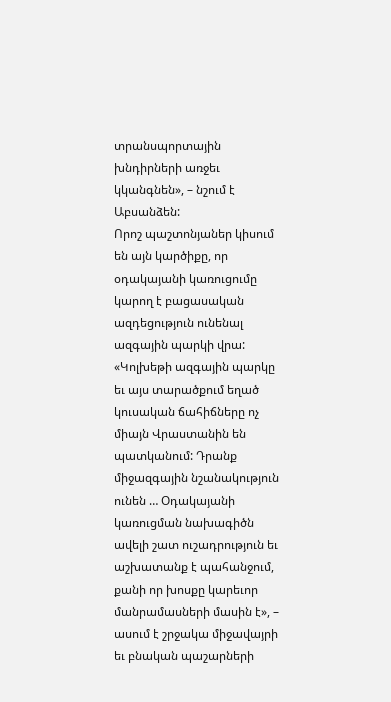տրանսպորտային խնդիրների առջեւ կկանգնեն», – նշում է Աբսանձեն:
Որոշ պաշտոնյաներ կիսում են այն կարծիքը, որ օդակայանի կառուցումը կարող է բացասական ազդեցություն ունենալ ազգային պարկի վրա:
«Կոլխեթի ազգային պարկը եւ այս տարածքում եղած կուսական ճահիճները ոչ միայն Վրաստանին են պատկանում: Դրանք միջազգային նշանակություն ունեն … Օդակայանի կառուցման նախագիծն ավելի շատ ուշադրություն եւ աշխատանք է պահանջում, քանի որ խոսքը կարեւոր մանրամասների մասին է», – ասում է շրջակա միջավայրի եւ բնական պաշարների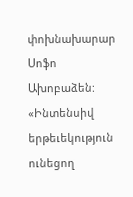փոխնախարար Սոֆո Ախոբաձեն:
«Ինտենսիվ երթեւեկություն ունեցող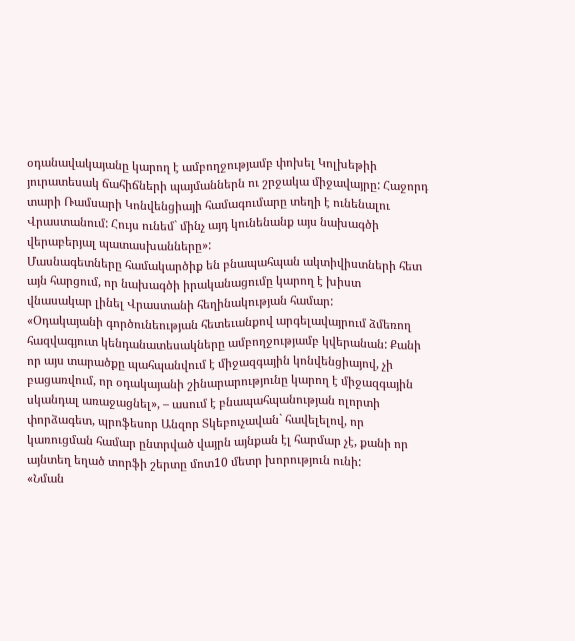օդանավակայանը կարող է ամբողջությամբ փոխել Կոլխեթիի յուրատեսակ ճահիճների պայմաններն ու շրջակա միջավայրը: Հաջորդ տարի Ռամսարի Կոնվենցիայի համագումարը տեղի է ունենալու Վրաստանում: Հույս ունեմ` մինչ այդ կունենանք այս նախագծի վերաբերյալ պատասխանները»:
Մասնագետները համակարծիք են բնապահպան ակտիվիստների հետ այն հարցում, որ նախագծի իրականացումը կարող է խիստ վնասակար լինել Վրաստանի հեղինակության համար:
«Օդակայանի գործունեության հետեւանքով արգելավայրում ձմեռող հազվագյուտ կենդանատեսակները ամբողջությամբ կվերանան: Քանի որ այս տարածքը պահպանվում է միջազգային կոնվենցիայով, չի բացառվում, որ օդակայանի շինարարությունը կարող է միջազգային սկանդալ առաջացնել», – ասում է բնապահպանության ոլորտի փորձագետ, պրոֆեսոր Անզոր Տկեբուչավան` հավելելով, որ կառուցման համար ընտրված վայրն այնքան էլ հարմար չէ, քանի որ այնտեղ եղած տորֆի շերտը մոտ10 մետր խորություն ունի:
«Նման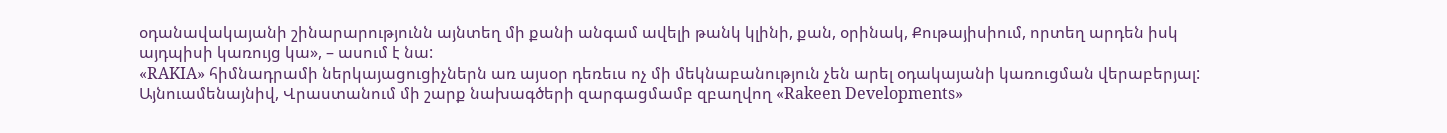օդանավակայանի շինարարությունն այնտեղ մի քանի անգամ ավելի թանկ կլինի, քան, օրինակ, Քութայիսիում, որտեղ արդեն իսկ այդպիսի կառույց կա», – ասում է նա:
«RAKIA» հիմնադրամի ներկայացուցիչներն առ այսօր դեռեւս ոչ մի մեկնաբանություն չեն արել օդակայանի կառուցման վերաբերյալ:
Այնուամենայնիվ, Վրաստանում մի շարք նախագծերի զարգացմամբ զբաղվող «Rakeen Developments»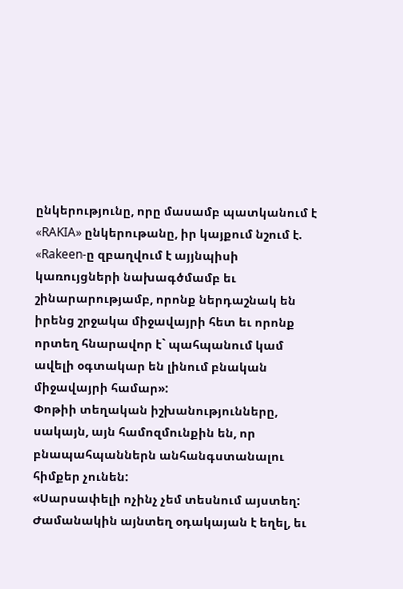ընկերությունը, որը մասամբ պատկանում է «RAKIA» ընկերութանը, իր կայքում նշում է. «Rakeen-ը զբաղվում է այյնպիսի կառույցների նախագծմամբ եւ շինարարությամբ, որոնք ներդաշնակ են իրենց շրջակա միջավայրի հետ եւ որոնք որտեղ հնարավոր է` պահպանում կամ ավելի օգտակար են լինում բնական միջավայրի համար»:
Փոթիի տեղական իշխանությունները, սակայն, այն համոզմունքին են, որ բնապահպաններն անհանգստանալու հիմքեր չունեն:
«Սարսափելի ոչինչ չեմ տեսնում այստեղ: Ժամանակին այնտեղ օդակայան է եղել, եւ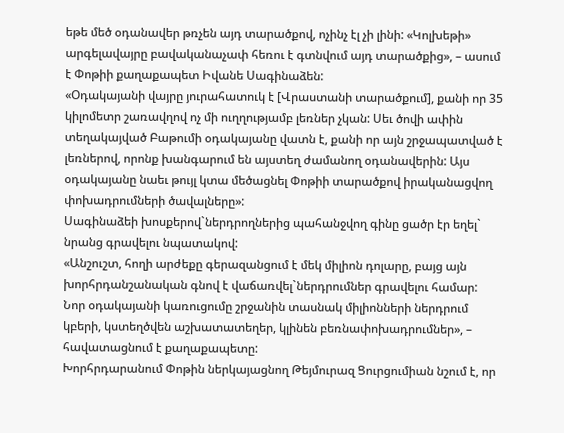եթե մեծ օդանավեր թռչեն այդ տարածքով, ոչինչ էլ չի լինի: «Կոլխեթի» արգելավայրը բավականաչափ հեռու է գտնվում այդ տարածքից», – ասում է Փոթիի քաղաքապետ Իվանե Սագինաձեն:
«Օդակայանի վայրը յուրահատուկ է [Վրաստանի տարածքում], քանի որ 35 կիլոմետր շառավղով ոչ մի ուղղությամբ լեռներ չկան: Սեւ ծովի ափին տեղակայված Բաթումի օդակայանը վատն է, քանի որ այն շրջապատված է լեռներով, որոնք խանգարում են այստեղ ժամանող օդանավերին: Այս օդակայանը նաեւ թույլ կտա մեծացնել Փոթիի տարածքով իրականացվող փոխադրումների ծավալները»:
Սագինաձեի խոսքերով`ներդրողներից պահանջվող գինը ցածր էր եղել` նրանց գրավելու նպատակով:
«Անշուշտ, հողի արժեքը գերազանցում է մեկ միլիոն դոլարը, բայց այն խորհրդանշանական գնով է վաճառվել`ներդրումներ գրավելու համար: Նոր օդակայանի կառուցումը շրջանին տասնակ միլիոնների ներդրում կբերի, կստեղծվեն աշխատատեղեր, կլինեն բեռնափոխադրումներ», – հավատացնում է քաղաքապետը:
Խորհրդարանում Փոթին ներկայացնող Թեյմուրազ Ցուրցումիան նշում է, որ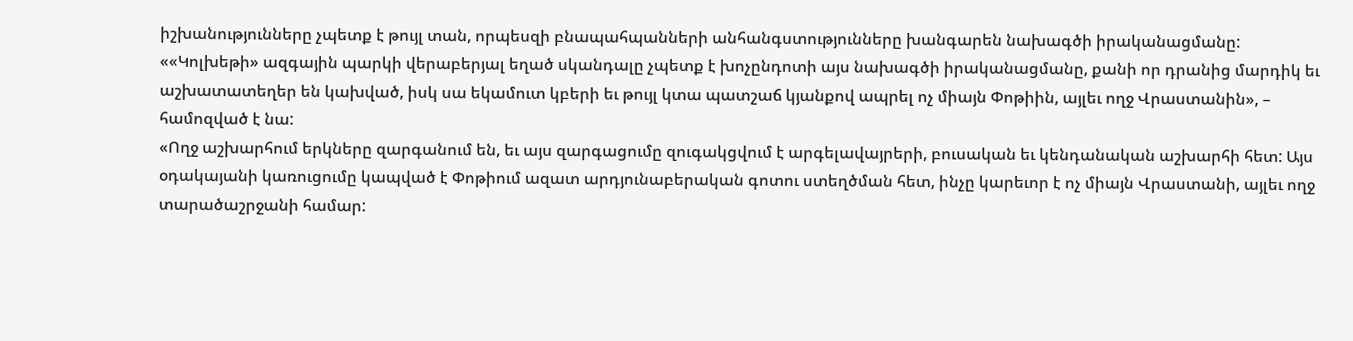իշխանությունները չպետք է թույլ տան, որպեսզի բնապահպանների անհանգստությունները խանգարեն նախագծի իրականացմանը:
««Կոլխեթի» ազգային պարկի վերաբերյալ եղած սկանդալը չպետք է խոչընդոտի այս նախագծի իրականացմանը, քանի որ դրանից մարդիկ եւ աշխատատեղեր են կախված, իսկ սա եկամուտ կբերի եւ թույլ կտա պատշաճ կյանքով ապրել ոչ միայն Փոթիին, այլեւ ողջ Վրաստանին», – համոզված է նա:
«Ողջ աշխարհում երկները զարգանում են, եւ այս զարգացումը զուգակցվում է արգելավայրերի, բուսական եւ կենդանական աշխարհի հետ: Այս օդակայանի կառուցումը կապված է Փոթիում ազատ արդյունաբերական գոտու ստեղծման հետ, ինչը կարեւոր է ոչ միայն Վրաստանի, այլեւ ողջ տարածաշրջանի համար: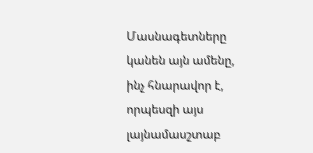Մասնագետները կանեն այն ամենը, ինչ հնարավոր է, որպեսզի այս լայնամասշտաբ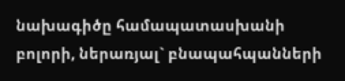նախագիծը համապատասխանի բոլորի, ներառյալ` բնապահպանների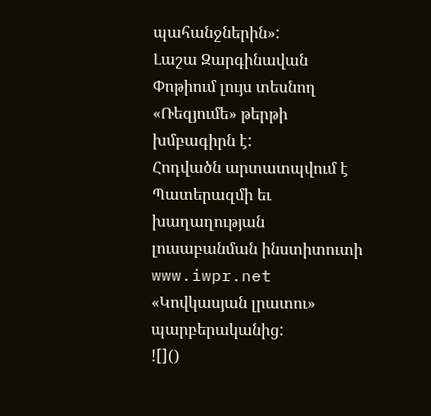պահանջներին»:
Լաշա Զարգինավան Փոթիում լույս տեսնող «Ռեզյումե» թերթի խմբագիրն է:
Հոդվածն արտատպվում է Պատերազմի եւ խաղաղության լուսաբանման ինստիտուտի www.iwpr.net «Կովկասյան լրատու» պարբերականից:
![]()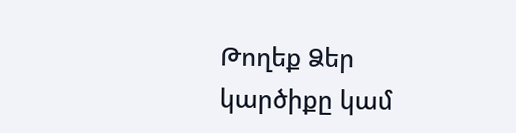Թողեք Ձեր կարծիքը կամ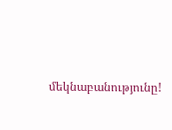մեկնաբանությունը!